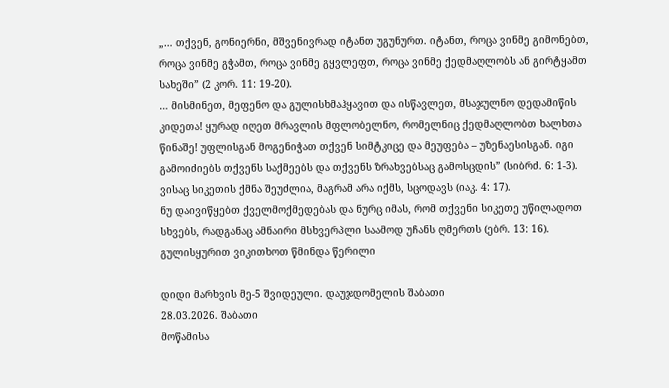„… თქვენ, გონიერნი, მშვენივრად იტანთ უგუნურთ. იტანთ, როცა ვინმე გიმონებთ, როცა ვინმე გჭამთ, როცა ვინმე გყვლეფთ, როცა ვინმე ქედმაღლობს ან გირტყამთ სახეში” (2 კორ. 11: 19-20).
… მისმინეთ, მეფენო და გულისხმაჰყავით და ისწავლეთ, მსაჯულნო დედამიწის კიდეთა! ყურად იღეთ მრავლის მფლობელნო, რომელნიც ქედმაღლობთ ხალხთა წინაშე! უფლისგან მოგენიჭათ თქვენ სიმტკიცე და მეუფება – უზენაესისგან. იგი გამოიძიებს თქვენს საქმეებს და თქვენს ზრახვებსაც გამოსცდის” (სიბრძ. 6: 1-3).
ვისაც სიკეთის ქმნა შეუძლია, მაგრამ არა იქმს, სცოდავს (იაკ. 4: 17).
ნუ დაივიწყებთ ქველმოქმედებას და ნურც იმას, რომ თქვენი სიკეთე უწილადოთ სხვებს, რადგანაც ამნაირი მსხვერპლი საამოდ უჩანს ღმერთს (ებრ. 13: 16).
გულისყურით ვიკითხოთ წმინდა წერილი

დიდი მარხვის მე-5 შვიდეული. დაუჯდომელის შაბათი
28.03.2026. შაბათი
მოწამისა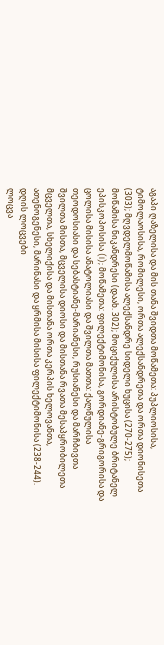აგაპი ღაზელისა და მის თანა შვიდთა მოწამეთა: პუპლიოსისა, ტიმოლაოსისა, რომილესი, ორთა ალექსანდრეთა და ორთა დიონისეთა (303); მღვდელმოწამისა ალექსანდრე სიდელი ხუცისა (270-275); მოწამისა ნიკანდრესი (დაახ. 302); მოციქულისა არისტობულე ბრიტანელ ეპისკოპოსისა (I); მოწამეთა: ფილექტიმონისა, გორდიანე-გრიგორისა და ცოლისა მისისა ანატოლიასი და შვილთა მათთა: ქალწულისა თეოდოსიასი და სებასტიანე-მარიანესი, რუსიანესი და მარჩბივთა შვილთა მისთა, მცველისა დიოსი და მისთანა რვათა მესაპყრობილეთა მცველთა, სხელიქისა და მისთანა ორთა კერპის ხელოვანთა, ათენოგენესი, მარინასი და ყრმისა მისისა ფილექტიმონისა (238-244).
დღის ლოცვები
ლოცვა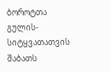ბოროტთა გულის-სიტყვათათვის შაბათს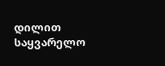დილით
საყვარელო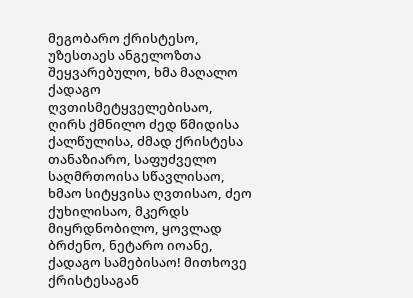მეგობარო ქრისტესო, უზესთაეს ანგელოზთა შეყვარებულო, ხმა მაღალო ქადაგო ღვთისმეტყველებისაო, ღირს ქმნილო ძედ წმიდისა ქალწულისა, ძმად ქრისტესა თანაზიარო, საფუძველო საღმრთოისა სწავლისაო, ხმაო სიტყვისა ღვთისაო, ძეო ქუხილისაო, მკერდს მიყრდნობილო, ყოვლად ბრძენო, ნეტარო იოანე, ქადაგო სამებისაო! მითხოვე ქრისტესაგან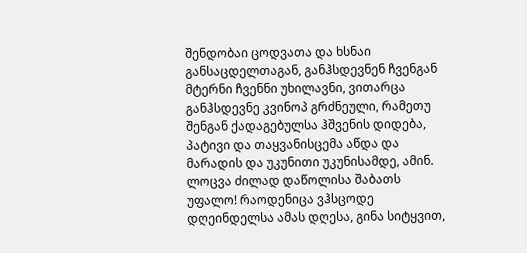შენდობაი ცოდვათა და ხსნაი განსაცდელთაგან, განჰსდევნენ ჩვენგან მტერნი ჩვენნი უხილავნი, ვითარცა განჰსდევნე კვინოპ გრძნეული, რამეთუ შენგან ქადაგებულსა ჰშვენის დიდება, პატივი და თაყვანისცემა აწდა და მარადის და უკუნითი უკუნისამდე, ამინ.
ლოცვა ძილად დაწოლისა შაბათს
უფალო! რაოდენიცა ვჰსცოდე დღეინდელსა ამას დღესა, გინა სიტყვით,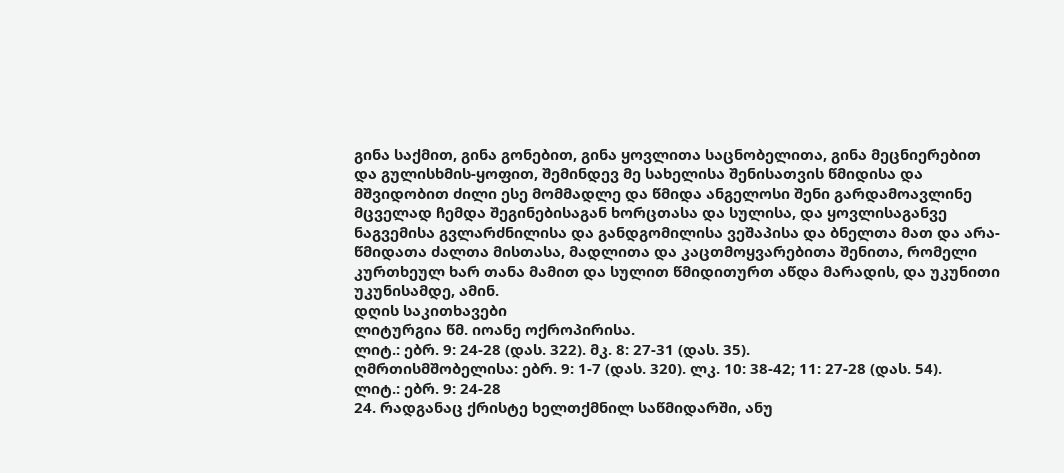გინა საქმით, გინა გონებით, გინა ყოვლითა საცნობელითა, გინა მეცნიერებით და გულისხმის-ყოფით, შემინდევ მე სახელისა შენისათვის წმიდისა და მშვიდობით ძილი ესე მომმადლე და წმიდა ანგელოსი შენი გარდამოავლინე მცველად ჩემდა შეგინებისაგან ხორცთასა და სულისა, და ყოვლისაგანვე ნაგვემისა გვლარძნილისა და განდგომილისა ვეშაპისა და ბნელთა მათ და არა-წმიდათა ძალთა მისთასა, მადლითა და კაცთმოყვარებითა შენითა, რომელი კურთხეულ ხარ თანა მამით და სულით წმიდითურთ აწდა მარადის, და უკუნითი უკუნისამდე, ამინ.
დღის საკითხავები
ლიტურგია წმ. იოანე ოქროპირისა.
ლიტ.: ებრ. 9: 24-28 (დას. 322). მკ. 8: 27-31 (დას. 35).
ღმრთისმშობელისა: ებრ. 9: 1-7 (დას. 320). ლკ. 10: 38-42; 11: 27-28 (დას. 54).
ლიტ.: ებრ. 9: 24-28
24. რადგანაც ქრისტე ხელთქმნილ საწმიდარში, ანუ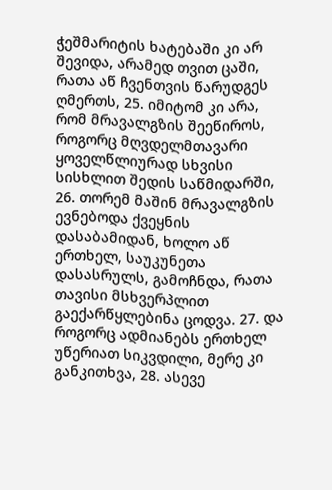ჭეშმარიტის ხატებაში კი არ შევიდა, არამედ თვით ცაში, რათა აწ ჩვენთვის წარუდგეს ღმერთს, 25. იმიტომ კი არა, რომ მრავალგზის შეეწიროს, როგორც მღვდელმთავარი ყოველწლიურად სხვისი სისხლით შედის საწმიდარში, 26. თორემ მაშინ მრავალგზის ევნებოდა ქვეყნის დასაბამიდან, ხოლო აწ ერთხელ, საუკუნეთა დასასრულს, გამოჩნდა, რათა თავისი მსხვერპლით გაექარწყლებინა ცოდვა. 27. და როგორც ადმიანებს ერთხელ უწერიათ სიკვდილი, მერე კი განკითხვა, 28. ასევე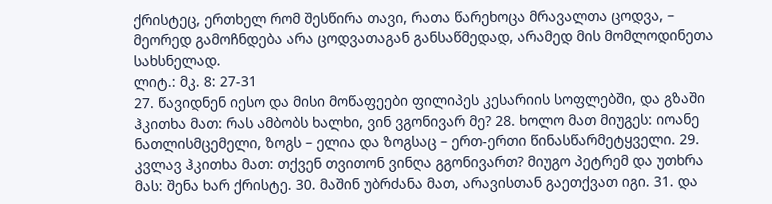ქრისტეც, ერთხელ რომ შესწირა თავი, რათა წარეხოცა მრავალთა ცოდვა, – მეორედ გამოჩნდება არა ცოდვათაგან განსაწმედად, არამედ მის მომლოდინეთა სახსნელად.
ლიტ.: მკ. 8: 27-31
27. წავიდნენ იესო და მისი მოწაფეები ფილიპეს კესარიის სოფლებში, და გზაში ჰკითხა მათ: რას ამბობს ხალხი, ვინ ვგონივარ მე? 28. ხოლო მათ მიუგეს: იოანე ნათლისმცემელი, ზოგს – ელია და ზოგსაც – ერთ-ერთი წინასწარმეტყველი. 29. კვლავ ჰკითხა მათ: თქვენ თვითონ ვინღა გგონივართ? მიუგო პეტრემ და უთხრა მას: შენა ხარ ქრისტე. 30. მაშინ უბრძანა მათ, არავისთან გაეთქვათ იგი. 31. და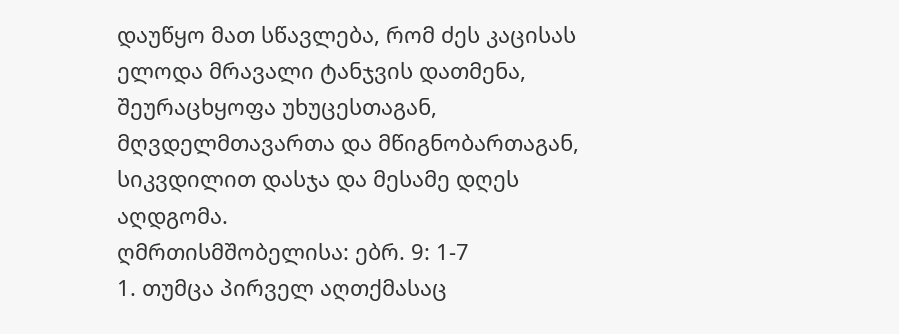დაუწყო მათ სწავლება, რომ ძეს კაცისას ელოდა მრავალი ტანჯვის დათმენა, შეურაცხყოფა უხუცესთაგან, მღვდელმთავართა და მწიგნობართაგან, სიკვდილით დასჯა და მესამე დღეს აღდგომა.
ღმრთისმშობელისა: ებრ. 9: 1-7
1. თუმცა პირველ აღთქმასაც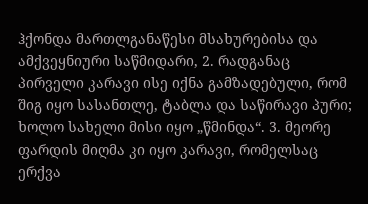ჰქონდა მართლგანაწესი მსახურებისა და ამქვეყნიური საწმიდარი, 2. რადგანაც პირველი კარავი ისე იქნა გამზადებული, რომ შიგ იყო სასანთლე, ტაბლა და საწირავი პური; ხოლო სახელი მისი იყო „წმინდა“. 3. მეორე ფარდის მიღმა კი იყო კარავი, რომელსაც ერქვა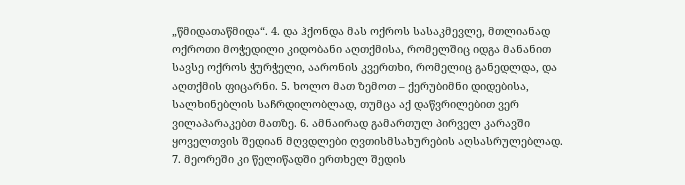„წმიდათაწმიდა“. 4. და ჰქონდა მას ოქროს სასაკმევლე, მთლიანად ოქროთი მოჭედილი კიდობანი აღთქმისა, რომელშიც იდგა მანანით სავსე ოქროს ჭურჭელი, აარონის კვერთხი, რომელიც განედლდა, და აღთქმის ფიცარნი. 5. ხოლო მათ ზემოთ – ქერუბიმნი დიდებისა, სალხინებლის საჩრდილობლად, თუმცა აქ დაწვრილებით ვერ ვილაპარაკებთ მათზე. 6. ამნაირად გამართულ პირველ კარავში ყოველთვის შედიან მღვდლები ღვთისმსახურების აღსასრულებლად. 7. მეორეში კი წელიწადში ერთხელ შედის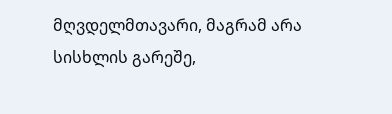მღვდელმთავარი, მაგრამ არა სისხლის გარეშე,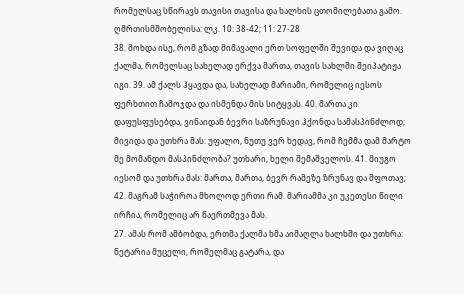რომელსაც სწირავს თავისი თავისა და ხალხის ცთომილებათა გამო.
ღმრთისმშობელისა: ლკ. 10: 38-42; 11: 27-28
38. მოხდა ისე, რომ გზად მიმავალი ერთ სოფელში შევიდა და ვიღაც ქალმა, რომელსაც სახელად ერქვა მართა, თავის სახლში შეიპატიჟა იგი. 39. ამ ქალს ჰყავდა და, სახელად მარიამი, რომელიც იესოს ფერხთით ჩამოჯდა და ისმენდა მის სიტყვას. 40. მართა კი დაფუსფუსებდა, ვინაიდან ბევრი საზრუნავი ჰქონდა სამასპინძლოდ; მივიდა და უთხრა მას: უფალო, ნუთუ ვერ ხედავ, რომ ჩემმა დამ მარტო მე მომანდო მასპინძლობა? უთხარი, ხელი შემაშველოს. 41. მიუგო იესომ და უთხრა მას: მართა, მართა, ბევრ რამეზე ზრუნავ და შფოთავ; 42. მაგრამ საჭიროა მხოლოდ ერთი რამ. მარიამმა კი უკეთესი წილი ირჩია, რომელიც არ წაერთმევა მას.
27. ამას რომ ამბობდა, ერთმა ქალმა ხმა აიმაღლა ხალხში და უთხრა: ნეტარია მუცელი, რომელმაც გატარა, და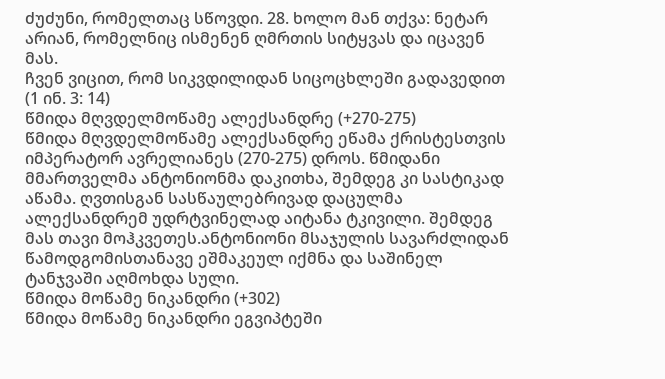ძუძუნი, რომელთაც სწოვდი. 28. ხოლო მან თქვა: ნეტარ არიან, რომელნიც ისმენენ ღმრთის სიტყვას და იცავენ მას.
ჩვენ ვიცით, რომ სიკვდილიდან სიცოცხლეში გადავედით
(1 ინ. 3: 14)
წმიდა მღვდელმოწამე ალექსანდრე (+270-275)
წმიდა მღვდელმოწამე ალექსანდრე ეწამა ქრისტესთვის იმპერატორ ავრელიანეს (270-275) დროს. წმიდანი მმართველმა ანტონიონმა დაკითხა, შემდეგ კი სასტიკად აწამა. ღვთისგან სასწაულებრივად დაცულმა ალექსანდრემ უდრტვინელად აიტანა ტკივილი. შემდეგ მას თავი მოჰკვეთეს.ანტონიონი მსაჯულის სავარძლიდან წამოდგომისთანავე ეშმაკეულ იქმნა და საშინელ ტანჯვაში აღმოხდა სული.
წმიდა მოწამე ნიკანდრი (+302)
წმიდა მოწამე ნიკანდრი ეგვიპტეში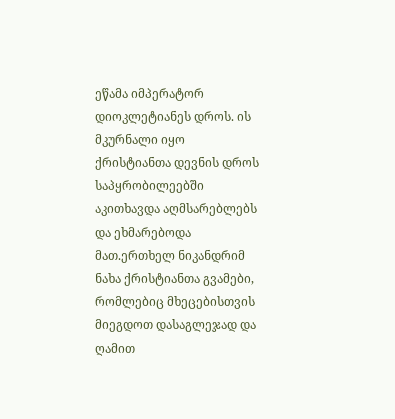ეწამა იმპერატორ დიოკლეტიანეს დროს. ის მკურნალი იყო ქრისტიანთა დევნის დროს საპყრობილეებში აკითხავდა აღმსარებლებს და ეხმარებოდა მათ.ერთხელ ნიკანდრიმ ნახა ქრისტიანთა გვამები, რომლებიც მხეცებისთვის მიეგდოთ დასაგლეჯად და ღამით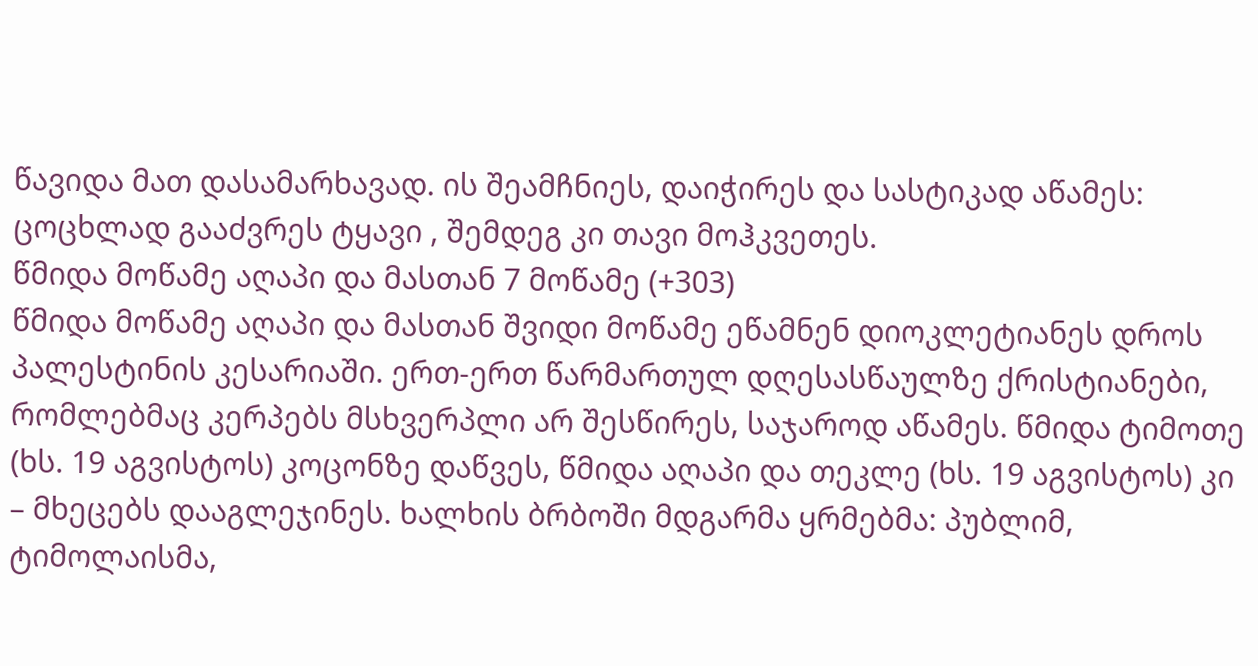წავიდა მათ დასამარხავად. ის შეამჩნიეს, დაიჭირეს და სასტიკად აწამეს: ცოცხლად გააძვრეს ტყავი , შემდეგ კი თავი მოჰკვეთეს.
წმიდა მოწამე აღაპი და მასთან 7 მოწამე (+303)
წმიდა მოწამე აღაპი და მასთან შვიდი მოწამე ეწამნენ დიოკლეტიანეს დროს პალესტინის კესარიაში. ერთ-ერთ წარმართულ დღესასწაულზე ქრისტიანები, რომლებმაც კერპებს მსხვერპლი არ შესწირეს, საჯაროდ აწამეს. წმიდა ტიმოთე (ხს. 19 აგვისტოს) კოცონზე დაწვეს, წმიდა აღაპი და თეკლე (ხს. 19 აგვისტოს) კი – მხეცებს დააგლეჯინეს. ხალხის ბრბოში მდგარმა ყრმებმა: პუბლიმ, ტიმოლაისმა,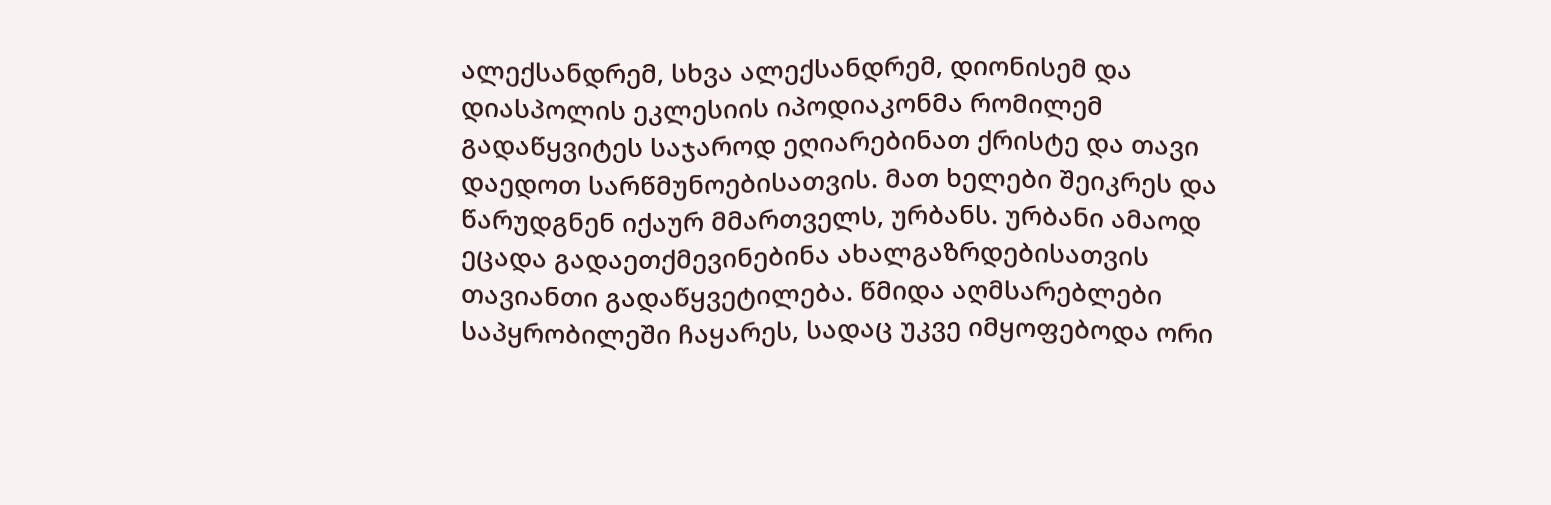ალექსანდრემ, სხვა ალექსანდრემ, დიონისემ და დიასპოლის ეკლესიის იპოდიაკონმა რომილემ გადაწყვიტეს საჯაროდ ეღიარებინათ ქრისტე და თავი დაედოთ სარწმუნოებისათვის. მათ ხელები შეიკრეს და წარუდგნენ იქაურ მმართველს, ურბანს. ურბანი ამაოდ ეცადა გადაეთქმევინებინა ახალგაზრდებისათვის თავიანთი გადაწყვეტილება. წმიდა აღმსარებლები საპყრობილეში ჩაყარეს, სადაც უკვე იმყოფებოდა ორი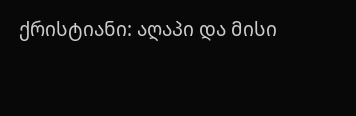ქრისტიანი: აღაპი და მისი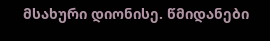მსახური დიონისე. წმიდანები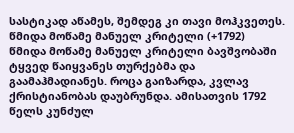სასტიკად აწამეს, შემდეგ კი თავი მოჰკვეთეს. წმიდა მოწამე მანუელ კრიტელი (+1792)
წმიდა მოწამე მანუელ კრიტელი ბავშვობაში ტყვედ წაიყვანეს თურქებმა და გაამაჰმადიანეს. როცა გაიზარდა, კვლავ ქრისტიანობას დაუბრუნდა. ამისათვის 1792 წელს კუნძულ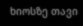ხიოსზე თავი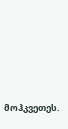მოჰკვეთეს.